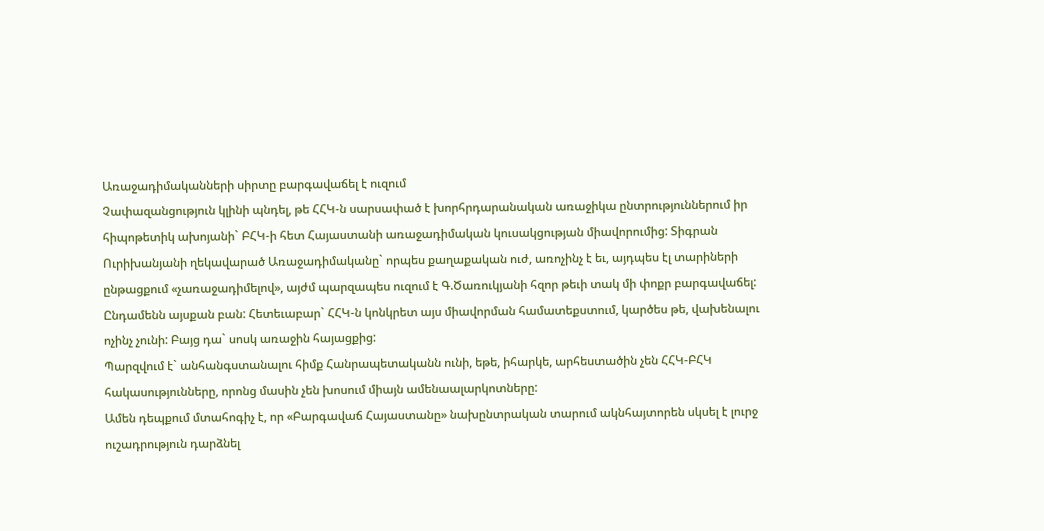Առաջադիմականների սիրտը բարգավաճել է ուզում
Չափազանցություն կլինի պնդել, թե ՀՀԿ-ն սարսափած է խորհրդարանական առաջիկա ընտրություններում իր հիպոթետիկ ախոյանի` ԲՀԿ-ի հետ Հայաստանի առաջադիմական կուսակցության միավորումից: Տիգրան Ուրիխանյանի ղեկավարած Առաջադիմականը` որպես քաղաքական ուժ, առոչինչ է եւ, այդպես էլ տարիների ընթացքում «չառաջադիմելով», այժմ պարզապես ուզում է Գ.Ծառուկյանի հզոր թեւի տակ մի փոքր բարգավաճել:
Ընդամենն այսքան բան: Հետեւաբար` ՀՀԿ-ն կոնկրետ այս միավորման համատեքստում, կարծես թե, վախենալու ոչինչ չունի: Բայց դա` սոսկ առաջին հայացքից:
Պարզվում է` անհանգստանալու հիմք Հանրապետականն ունի, եթե, իհարկե, արհեստածին չեն ՀՀԿ-ԲՀԿ հակասությունները, որոնց մասին չեն խոսում միայն ամենաալարկոտները:
Ամեն դեպքում մտահոգիչ է, որ «Բարգավաճ Հայաստանը» նախընտրական տարում ակնհայտորեն սկսել է լուրջ ուշադրություն դարձնել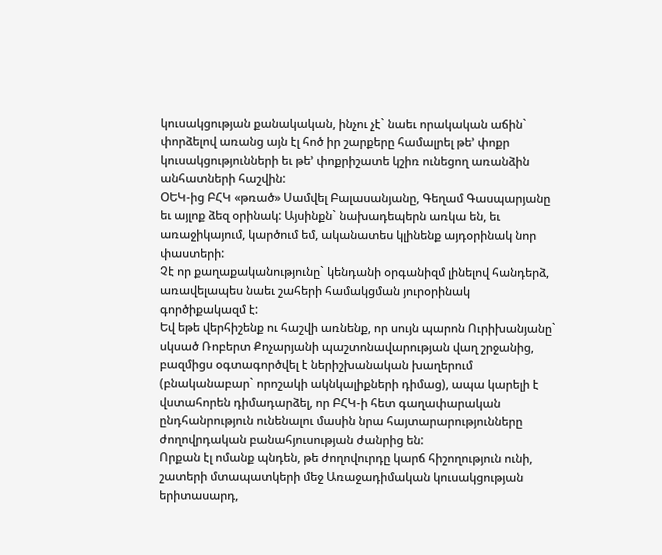կուսակցության քանակական, ինչու չէ` նաեւ որակական աճին` փորձելով առանց այն էլ հոծ իր շարքերը համալրել թե’ փոքր կուսակցությունների եւ թե’ փոքրիշատե կշիռ ունեցող առանձին անհատների հաշվին:
ՕԵԿ-ից ԲՀԿ «թռած» Սամվել Բալասանյանը, Գեղամ Գասպարյանը եւ այլոք ձեզ օրինակ: Այսինքն` նախադեպերն առկա են, եւ առաջիկայում, կարծում եմ, ականատես կլինենք այդօրինակ նոր փաստերի:
Չէ որ քաղաքականությունը` կենդանի օրգանիզմ լինելով հանդերձ, առավելապես նաեւ շահերի համակցման յուրօրինակ գործիքակազմ է:
Եվ եթե վերհիշենք ու հաշվի առնենք, որ սույն պարոն Ուրիխանյանը` սկսած Ռոբերտ Քոչարյանի պաշտոնավարության վաղ շրջանից, բազմիցս օգտագործվել է ներիշխանական խաղերում (բնականաբար` որոշակի ակնկալիքների դիմաց), ապա կարելի է վստահորեն դիմադարձել, որ ԲՀԿ-ի հետ գաղափարական ընդհանրություն ունենալու մասին նրա հայտարարությունները ժողովրդական բանահյուսության ժանրից են:
Որքան էլ ոմանք պնդեն, թե ժողովուրդը կարճ հիշողություն ունի, շատերի մտապատկերի մեջ Առաջադիմական կուսակցության երիտասարդ,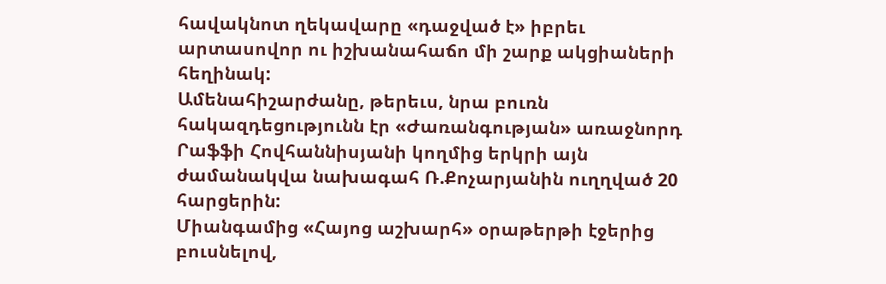հավակնոտ ղեկավարը «դաջված է» իբրեւ արտասովոր ու իշխանահաճո մի շարք ակցիաների հեղինակ:
Ամենահիշարժանը, թերեւս, նրա բուռն հակազդեցությունն էր «Ժառանգության» առաջնորդ Րաֆֆի Հովհաննիսյանի կողմից երկրի այն ժամանակվա նախագահ Ռ.Քոչարյանին ուղղված 20 հարցերին:
Միանգամից «Հայոց աշխարհ» օրաթերթի էջերից բուսնելով,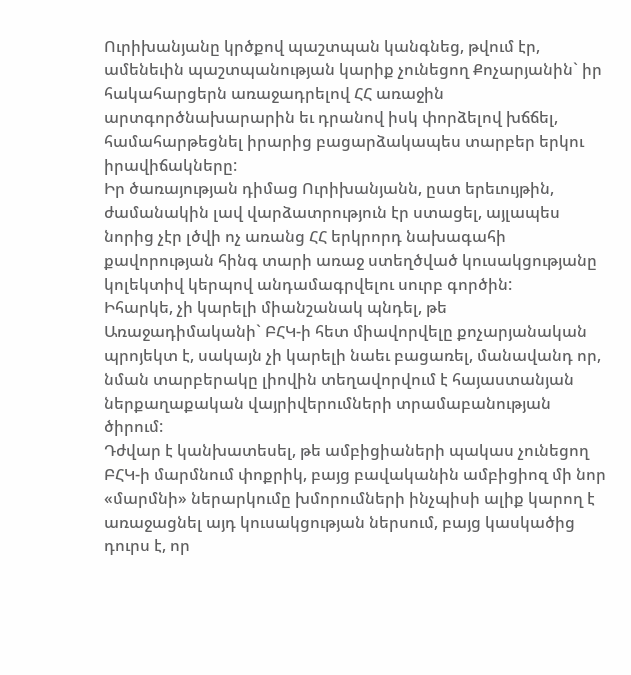Ուրիխանյանը կրծքով պաշտպան կանգնեց, թվում էր, ամենեւին պաշտպանության կարիք չունեցող Քոչարյանին` իր հակահարցերն առաջադրելով ՀՀ առաջին արտգործնախարարին եւ դրանով իսկ փորձելով խճճել, համահարթեցնել իրարից բացարձակապես տարբեր երկու իրավիճակները:
Իր ծառայության դիմաց Ուրիխանյանն, ըստ երեւույթին, ժամանակին լավ վարձատրություն էր ստացել, այլապես նորից չէր լծվի ոչ առանց ՀՀ երկրորդ նախագահի քավորության հինգ տարի առաջ ստեղծված կուսակցությանը կոլեկտիվ կերպով անդամագրվելու սուրբ գործին:
Իհարկե, չի կարելի միանշանակ պնդել, թե Առաջադիմականի` ԲՀԿ-ի հետ միավորվելը քոչարյանական պրոյեկտ է, սակայն չի կարելի նաեւ բացառել, մանավանդ որ, նման տարբերակը լիովին տեղավորվում է հայաստանյան ներքաղաքական վայրիվերումների տրամաբանության ծիրում:
Դժվար է կանխատեսել, թե ամբիցիաների պակաս չունեցող ԲՀԿ-ի մարմնում փոքրիկ, բայց բավականին ամբիցիոզ մի նոր «մարմնի» ներարկումը խմորումների ինչպիսի ալիք կարող է առաջացնել այդ կուսակցության ներսում, բայց կասկածից դուրս է, որ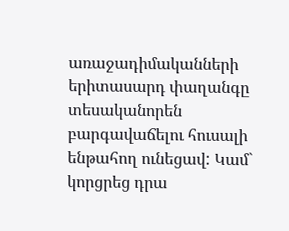առաջադիմականների երիտասարդ փաղանգը տեսականորեն բարգավաճելու հուսալի ենթահող ունեցավ: Կամ` կորցրեց դրա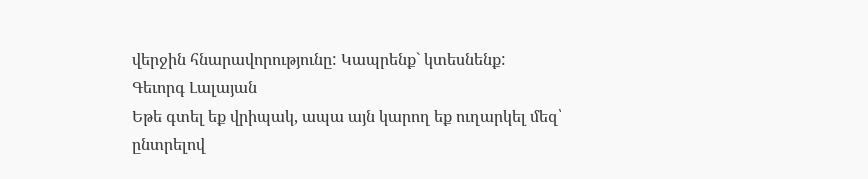վերջին հնարավորությունը: Կապրենք` կտեսնենք:
Գեւորգ Լալայան
Եթե գտել եք վրիպակ, ապա այն կարող եք ուղարկել մեզ՝ ընտրելով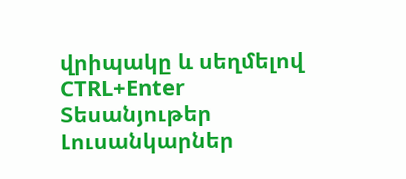վրիպակը և սեղմելով CTRL+Enter
Տեսանյութեր
Լուսանկարներ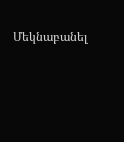Մեկնաբանել